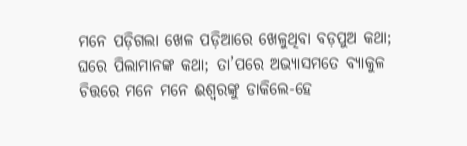ମନେ ପଡ଼ିଗଲା ଖେଳ ପଡ଼ିଆରେ ଖେଳୁଥିବା ବଡ଼ପୁଅ କଥା; ଘରେ ପିଲାମାନଙ୍କ କଥା; ତା’ପରେ ଅଭ୍ୟାସମତେ ବ୍ୟାକୁଳ ଚିତ୍ତରେ ମନେ ମନେ ଈଶ୍ୱରଙ୍କୁ ଡାକିଲେ-ହେ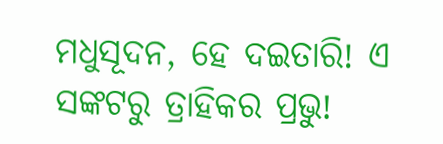ମଧୁସୂଦନ, ହେ ଦଇତାରି! ଏ ସଙ୍କଟରୁ ତ୍ରାହିକର ପ୍ରଭୁ!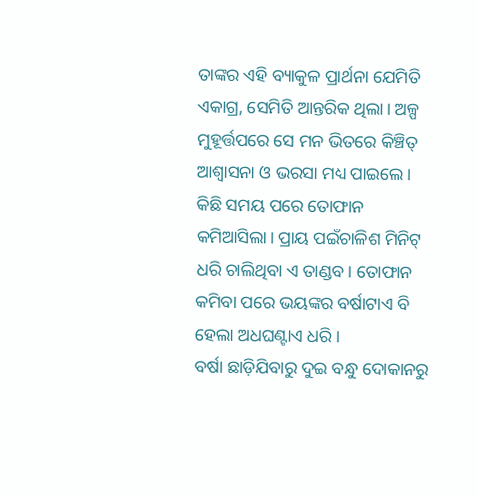ତାଙ୍କର ଏହି ବ୍ୟାକୁଳ ପ୍ରାର୍ଥନା ଯେମିତି ଏକାଗ୍ର, ସେମିତି ଆନ୍ତରିକ ଥିଲା। ଅଳ୍ପ ମୁହୂର୍ତ୍ତପରେ ସେ ମନ ଭିତରେ କିଞ୍ଚିତ୍ ଆଶ୍ବାସନା ଓ ଭରସା ମଧ୍ୟ ପାଇଲେ।
କିଛି ସମୟ ପରେ ତୋଫାନ କମିଆସିଲା। ପ୍ରାୟ ପଇଁଚାଳିଶ ମିନିଟ୍ ଧରି ଚାଲିଥିବା ଏ ତାଣ୍ଡବ। ତୋଫାନ କମିବା ପରେ ଭୟଙ୍କର ବର୍ଷାଟାଏ ବି ହେଲା ଅଧଘଣ୍ଟାଏ ଧରି।
ବର୍ଷା ଛାଡ଼ିଯିବାରୁ ଦୁଇ ବନ୍ଧୁ ଦୋକାନରୁ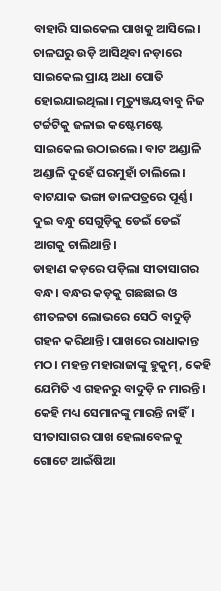ବାହାରି ସାଇକେଲ ପାଖକୁ ଆସିଲେ। ଚାଳଘରୁ ଉଡ଼ି ଆସିଥିବା ନଡ଼ାରେ ସାଇକେଲ ପ୍ରାୟ ଅଧା ପୋତି ହୋଇଯାଇଥିଲା। ମୃତ୍ୟୁଞ୍ଜୟବାବୁ ନିଜ ଟର୍ଚ୍ଚଟିକୁ ଜଳାଇ କଷ୍ଟେମଷ୍ଟେ ସାଇକେଲ ଉଠାଇଲେ। ବାଟ ଅଣ୍ଡାଳି ଅଣ୍ଡାଳି ଦୁହେଁ ଘରମୁହାଁ ଚାଲିଲେ। ବାଟଯାକ ଭଙ୍ଗା ଡାଳପତ୍ରରେ ପୂର୍ଣ୍ଣ। ଦୁଇ ବନ୍ଧୁ ସେଗୁଡ଼ିକୁ ଡେଇଁ ଡେଇଁ ଆଗକୁ ଚାଲିଥାନ୍ତି।
ଡାହାଣ କଡ଼ରେ ପଡ଼ିଲା ସୀତାସାଗର ବନ୍ଧ। ବନ୍ଧର କଡ଼କୁ ଗଛଛାଇ ଓ ଶୀତଳତା ଲୋଭରେ ସେଠି ବାଦୁଡ଼ି ଗହନ କରିଥାନ୍ତି। ପାଖରେ ରାଧାକାନ୍ତ ମଠ। ମହନ୍ତ ମହାରାଜାଙ୍କୁ ହୁକୁମ୍, କେହି ଯେମିତି ଏ ଗହନରୁ ବାଦୁଡ଼ି ନ ମାରନ୍ତି।
କେହି ମଧ୍ୟ ସେମାନଙ୍କୁ ମାରନ୍ତି ନାହିଁ।
ସୀତାସାଗର ପାଖ ହେଲାବେଳକୁ ଗୋଟେ ଆଇଁଷିଆ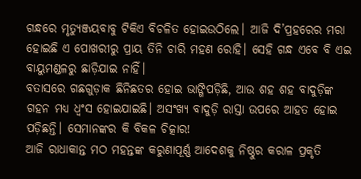ଗନ୍ଧରେ ମୃତ୍ୟୁଞ୍ଜୟବାବୁ ଟିକିଏ ବିଚଳିତ ହୋଇଉଠିଲେ। ଆଜି ଦି’ପ୍ରହରେର ମରା ହୋଇଛି ଏ ପୋଖରୀରୁ ପ୍ରାୟ ତିନି ଚାରି ମହଣ ରୋହି। ସେହି ଗନ୍ଧ ଏବେ ବି ଏଇ ବାୟୁମଣ୍ଡଳରୁ ଛାଡ଼ିଯାଇ ନାହିଁ।
ବତାସରେ ଗଛଗୁଡ଼ାକ ଛିନିଛତର ହୋଇ ଭାଙ୍ଗିପଡ଼ିଛି, ଆଉ ଶହ ଶହ ବାଦୁଡ଼ିଙ୍କ ଗହନ ମଧ୍ୟ ଧ୍ୱଂସ ହୋଇଯାଇଛି। ଅସଂଖ୍ୟ ବାଦୁଡ଼ି ରାସ୍ତା ଉପରେ ଆହତ ହୋଇ ପଡ଼ିଛନ୍ତି। ସେମାନଙ୍କର କି ବିକଳ ଚିତ୍କାର!
ଆଜି ରାଧାକାନ୍ତ ମଠ ମହନ୍ତଙ୍କ କରୁଣାପୂର୍ଣ୍ଣ ଆଦେଶକୁ ନିଷ୍ଠୁର କରାଳ ପ୍ରକୃତି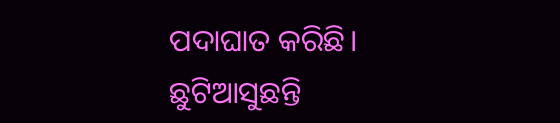ପଦାଘାତ କରିଛି। ଛୁଟିଆସୁଛନ୍ତି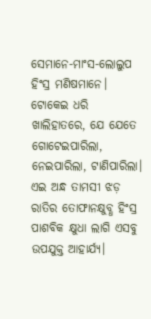ସେମାନେ-ମାଂସ-ଲୋଲୁପ ହିଂସ୍ର ମଣିଷମାନେ। ଟୋକେଇ ଧରି ଖାଲିହାତରେ, ଯେ ଯେତେ ଗୋଟେଇପାରିଲା, ନେଇପାରିଲା, ଟାଣିପାରିଲା। ଏଇ ଅନ୍ଧ ତାମସୀ ଝଡ଼ ରାତିର ତୋଫାନକ୍ଷୁବ୍ଧ ହିଂସ୍ର ପାଶବିକ କ୍ଷୁଧା ଲାଗି ଏସବୁ ଉପଯୁକ୍ତ ଆହାର୍ଯ୍ୟ।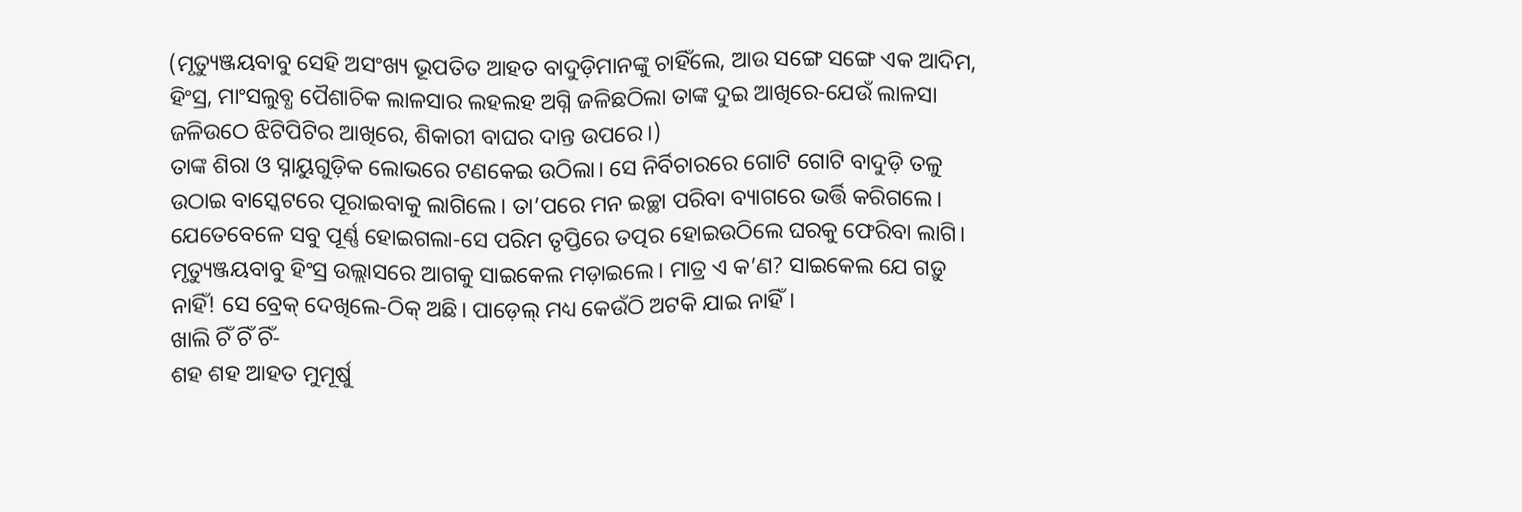(ମୃତ୍ୟୁଞ୍ଜୟବାବୁ ସେହି ଅସଂଖ୍ୟ ଭୂପତିତ ଆହତ ବାଦୁଡ଼ିମାନଙ୍କୁ ଚାହିଁଲେ, ଆଉ ସଙ୍ଗେ ସଙ୍ଗେ ଏକ ଆଦିମ, ହିଂସ୍ର, ମାଂସଲୁବ୍ଧ ପୈଶାଚିକ ଲାଳସାର ଲହଲହ ଅଗ୍ନି ଜଳିଛଠିଲା ତାଙ୍କ ଦୁଇ ଆଖିରେ-ଯେଉଁ ଲାଳସା ଜଳିଉଠେ ଝିଟିପିଟିର ଆଖିରେ, ଶିକାରୀ ବାଘର ଦାନ୍ତ ଉପରେ।)
ତାଙ୍କ ଶିରା ଓ ସ୍ନାୟୁଗୁଡ଼ିକ ଲୋଭରେ ଟଣକେଇ ଉଠିଲା। ସେ ନିର୍ବିଚାରରେ ଗୋଟି ଗୋଟି ବାଦୁଡ଼ି ତଳୁ ଉଠାଇ ବାସ୍କେଟରେ ପୂରାଇବାକୁ ଲାଗିଲେ। ତା’ପରେ ମନ ଇଚ୍ଛା ପରିବା ବ୍ୟାଗରେ ଭର୍ତ୍ତି କରିଗଲେ। ଯେତେବେଳେ ସବୁ ପୂର୍ଣ୍ଣ ହୋଇଗଲା-ସେ ପରିମ ତୃପ୍ତିରେ ତତ୍ପର ହୋଇଉଠିଲେ ଘରକୁ ଫେରିବା ଲାଗି।
ମୃତ୍ୟୁଞ୍ଜୟବାବୁ ହିଂସ୍ର ଉଲ୍ଲାସରେ ଆଗକୁ ସାଇକେଲ ମଡ଼ାଇଲେ। ମାତ୍ର ଏ କ’ଣ? ସାଇକେଲ ଯେ ଗଡ଼ୁ ନାହିଁ! ସେ ବ୍ରେକ୍ ଦେଖିଲେ-ଠିକ୍ ଅଛି। ପାଡ଼େଲ୍ ମଧ୍ୟ କେଉଁଠି ଅଟକି ଯାଇ ନାହିଁ।
ଖାଲି ଚିଁ ଚିଁ ଚିଁ-
ଶହ ଶହ ଆହତ ମୁମୂର୍ଷୁ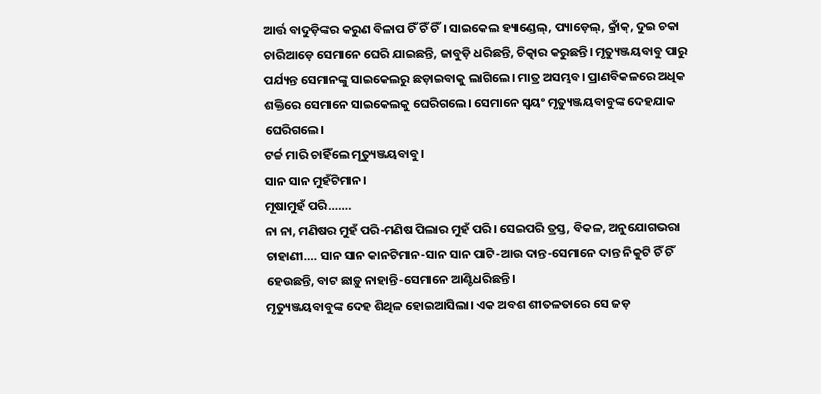ଆର୍ତ୍ତ ବାଦୁଡ଼ିଙ୍କର କରୁଣ ବିଳାପ ଚିଁ ଚିଁ ଚିଁ। ସାଇକେଲ ହ୍ୟାଣ୍ଡେଲ୍, ପ୍ୟାଡ଼େଲ୍, କ୍ରାଁକ୍, ଦୁଇ ଚକା ଚାରିଆଡ଼େ ସେମାନେ ଘେରି ଯାଇଛନ୍ତି, ଜାବୁଡ଼ି ଧରିଛନ୍ତି, ଚିତ୍କାର କରୁଛନ୍ତି। ମୃତ୍ୟୁଞ୍ଜୟବାବୁ ପାରୁ ପର୍ଯ୍ୟନ୍ତ ସେମାନଙ୍କୁ ସାଇକେଲରୁ ଛଡ଼ାଇବାକୁ ଲାଗିଲେ। ମାତ୍ର ଅସମ୍ଭବ। ପ୍ରାଣବିକଳରେ ଅଧିକ ଶକ୍ତିରେ ସେମାନେ ସାଇକେଲକୁ ଘେରିଗଲେ। ସେମାନେ ସ୍ବୟଂ ମୃତ୍ୟୁଞ୍ଜୟବାବୁଙ୍କ ଦେହଯାକ ଘେରିଗଲେ।
ଟର୍ଚ୍ଚ ମାରି ଚାହିଁଲେ ମୃତ୍ୟୁଞ୍ଜୟବାବୁ।
ସାନ ସାନ ମୁହଁଟିମାନ।
ମୂଷାମୁହଁ ପରି…….
ନା ନା, ମଣିଷର ମୁହଁ ପରି-ମଣିଷ ପିଲାର ମୁହଁ ପରି। ସେଇପରି ତ୍ରସ୍ତ, ବିକଳ, ଅନୁଯୋଗଭରା ଚାହାଣୀ…. ସାନ ସାନ କାନଟିମାନ-ସାନ ସାନ ପାଟି-ଆଉ ଦାନ୍ତ-ସେମାନେ ଦାନ୍ତ ନିକୁଟି ଚିଁ ଚିଁ ହେଉଛନ୍ତି, ବାଟ ଛାଡ଼ୁ ନାହାନ୍ତି-ସେମାନେ ଆଣ୍ଟିଧରିଛନ୍ତି।
ମୃତ୍ୟୁଞ୍ଜୟବାବୁଙ୍କ ଦେହ ଶିଥିଳ ହୋଇଆସିଲା। ଏକ ଅବଶ ଶୀତଳତାରେ ସେ ଜଡ଼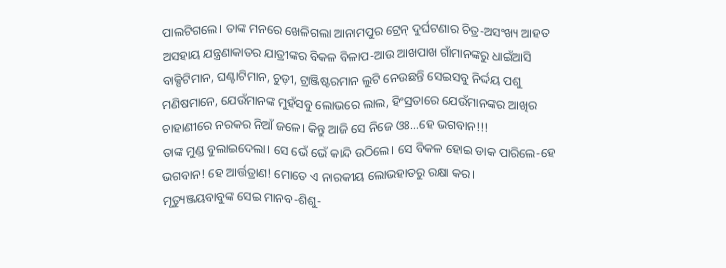ପାଲଟିଗଲେ। ତାଙ୍କ ମନରେ ଖେଳିଗଲା ଆନାମପୁର ଟ୍ରେନ୍ ଦୁର୍ଘଟଣାର ଚିତ୍ର-ଅସଂଖ୍ୟ ଆହତ ଅସହାୟ ଯନ୍ତ୍ରଣାକାତର ଯାତ୍ରୀଙ୍କର ବିକଳ ବିଳାପ-ଆଉ ଆଖପାଖ ଗାଁମାନଙ୍କରୁ ଧାଇଁଆସି ବାକ୍ସିଟିମାନ, ଘଣ୍ଟାଟିମାନ, ଚୁଡ଼ୀ, ଟ୍ରାଞ୍ଜିଷ୍ଟରମାନ ଲୁଟି ନେଉଛନ୍ତି ସେଇସବୁ ନିର୍ଦ୍ଦୟ ପଶୁ ମଣିଷମାନେ, ଯେଉଁମାନଙ୍କ ମୁହଁସବୁ ଲୋଭରେ ଲାଲ, ହିଂସ୍ରତାରେ ଯେଉଁମାନଙ୍କର ଆଖିର ଚାହାଣୀରେ ନରକର ନିଆଁ ଜଳେ। କିନ୍ତୁ ଆଜି ସେ ନିଜେ ଓଃ…ହେ ଭଗବାନ!!!
ତାଙ୍କ ମୁଣ୍ଡ ବୁଲାଇଦେଲା। ସେ ଭେଁ ଭେଁ କାନ୍ଦି ଉଠିଲେ। ସେ ବିକଳ ହୋଇ ଡାକ ପାରିଲେ-ହେ ଭଗବାନ! ହେ ଆର୍ତ୍ତତ୍ରାଣ! ମୋତେ ଏ ନାରକୀୟ ଲୋଭହାତରୁ ରକ୍ଷା କର।
ମୃତ୍ୟୁଞ୍ଜୟବାବୁଙ୍କ ସେଇ ମାନବ-ଶିଶୁ-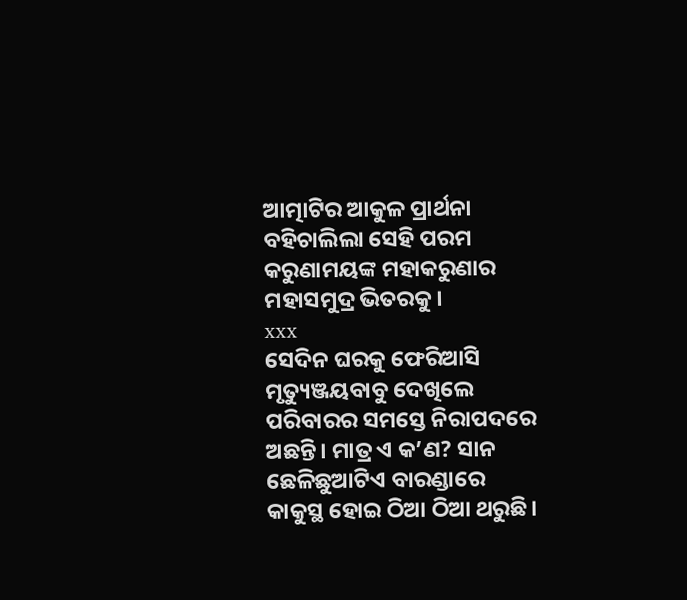ଆତ୍ମାଟିର ଆକୁଳ ପ୍ରାର୍ଥନା ବହିଚାଲିଲା ସେହି ପରମ କରୁଣାମୟଙ୍କ ମହାକରୁଣାର ମହାସମୁଦ୍ର ଭିତରକୁ।
xxx
ସେଦିନ ଘରକୁ ଫେରିଆସି ମୃତ୍ୟୁଞ୍ଜୟବାବୁ ଦେଖିଲେ ପରିବାରର ସମସ୍ତେ ନିରାପଦରେ ଅଛନ୍ତି। ମାତ୍ର ଏ କ’ଣ? ସାନ ଛେଳିଛୁଆଟିଏ ବାରଣ୍ଡାରେ କାକୁସ୍ଥ ହୋଇ ଠିଆ ଠିଆ ଥରୁଛି।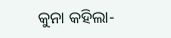କୁନା କହିଲା-